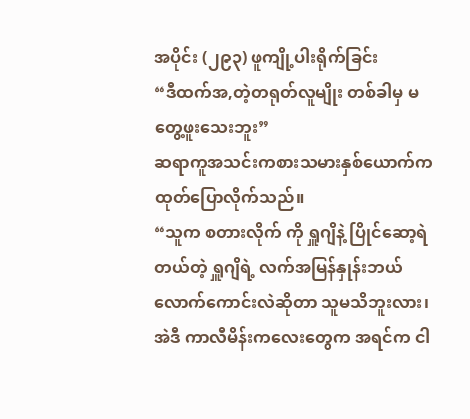အပိုင်း (၂၉၃) ဖူကျို့ပါးရိုက်ခြင်း
“ဒီထက်အ,တဲ့တရုတ်လူမျိုး တစ်ခါမှ မတွေ့ဖူးသေးဘူး”
ဆရာကူအသင်းကစားသမားနှစ်ယောက်က ထုတ်ပြောလိုက်သည်။
“သူက စတားလိုက် ကို ရှူဂျိနဲ့ ပြိုင်ဆော့ရဲတယ်တဲ့ ရှူဂျိရဲ့ လက်အမြန်နှုန်းဘယ်လောက်ကောင်းလဲဆိုတာ သူမသိဘူးလား၊ အဲဒီ ကာလီမိန်းကလေးတွေက အရင်က ငါ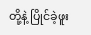တို့နဲ့ ပြိုင်ခဲ့ဖူး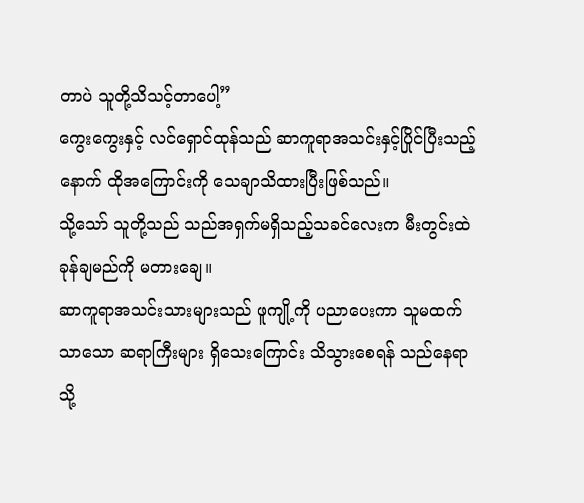တာပဲ သူတို့သိသင့်တာပေါ့”
ကွေးကွေးနှင့် လင်ရှောင်ထုန်သည် ဆာကူရာအသင်းနှင့်ပြိုင်ပြီးသည့်နောက် ထိုအကြောင်းကို သေချာသိထားပြီးဖြစ်သည်။
သို့သော် သူတို့သည် သည်အရှက်မရှိသည့်သခင်လေးက မီးတွင်းထဲ ခုန်ချမည်ကို မတားချေ။
ဆာကူရာအသင်းသားများသည် ဖူကျို့ကို ပညာပေးကာ သူမထက်သာသော ဆရာကြီးများ ရှိသေးကြောင်း သိသွားစေရန် သည်နေရာသို့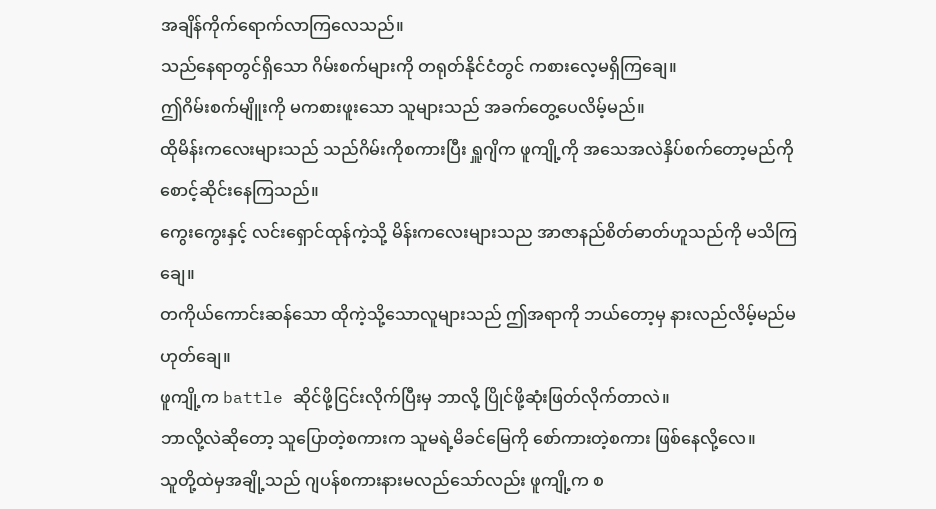အချိန်ကိုက်ရောက်လာကြလေသည်။
သည်နေရာတွင်ရှိသော ဂိမ်းစက်များကို တရုတ်နိုင်ငံတွင် ကစားလေ့မရှိကြချေ။
ဤဂိမ်းစက်မျိူးကို မကစားဖူးသော သူများသည် အခက်တွေ့ပေလိမ့်မည်။
ထိုမိန်းကလေးများသည် သည်ဂိမ်းကိုစကားပြီး ရှူဂျိက ဖူကျို့ကို အသေအလဲနှိပ်စက်တော့မည်ကို စောင့်ဆိုင်းနေကြသည်။
ကွေးကွေးနှင့် လင်းရှောင်ထုန်ကဲ့သို့ မိန်းကလေးများသည အာဇာနည်စိတ်ဓာတ်ဟူသည်ကို မသိကြချေ။
တကိုယ်ကောင်းဆန်သော ထိုကဲ့သို့သောလူများသည် ဤအရာကို ဘယ်တော့မှ နားလည်လိမ့်မည်မဟုတ်ချေ။
ဖူကျို့က battle ဆိုင်ဖို့ငြင်းလိုက်ပြီးမှ ဘာလို့ ပြိုင်ဖို့ဆုံးဖြတ်လိုက်တာလဲ။
ဘာလို့လဲဆိုတော့ သူပြောတဲ့စကားက သူမရဲ့မိခင်မြေကို စော်ကားတဲ့စကား ဖြစ်နေလို့လေ။
သူတို့ထဲမှအချို့သည် ဂျပန်စကားနားမလည်သော်လည်း ဖူကျို့က စ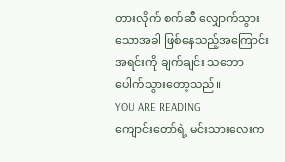တားလိုက် စက်ဆီ လျှောက်သွားသောအခါ ဖြစ်နေသည့်အကြောင်းအရင်းကို ချက်ချင်း သဘောပေါက်သွားတော့သည်။
YOU ARE READING
ကျောင်းတော်ရဲ့ မင်းသားလေးက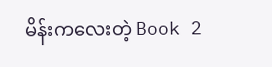မိန်းကလေးတဲ့ Book 2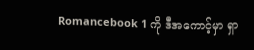Romancebook 1 ကို ဒီအကောင့်မှာ ရှာ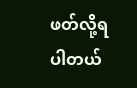ဖတ်လို့ရပါတယ်